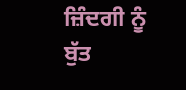ਜ਼ਿੰਦਗੀ ਨੂੰ ਬੁੱਤ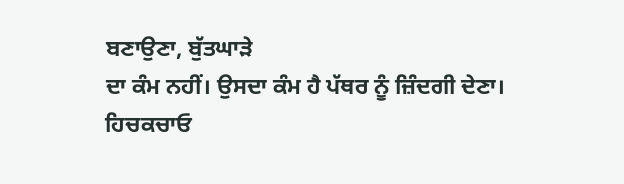ਬਣਾਉਣਾ, ਬੁੱਤਘਾੜੇ
ਦਾ ਕੰਮ ਨਹੀਂ। ਉਸਦਾ ਕੰਮ ਹੈ ਪੱਥਰ ਨੂੰ ਜ਼ਿੰਦਗੀ ਦੇਣਾ।
ਹਿਚਕਚਾਓ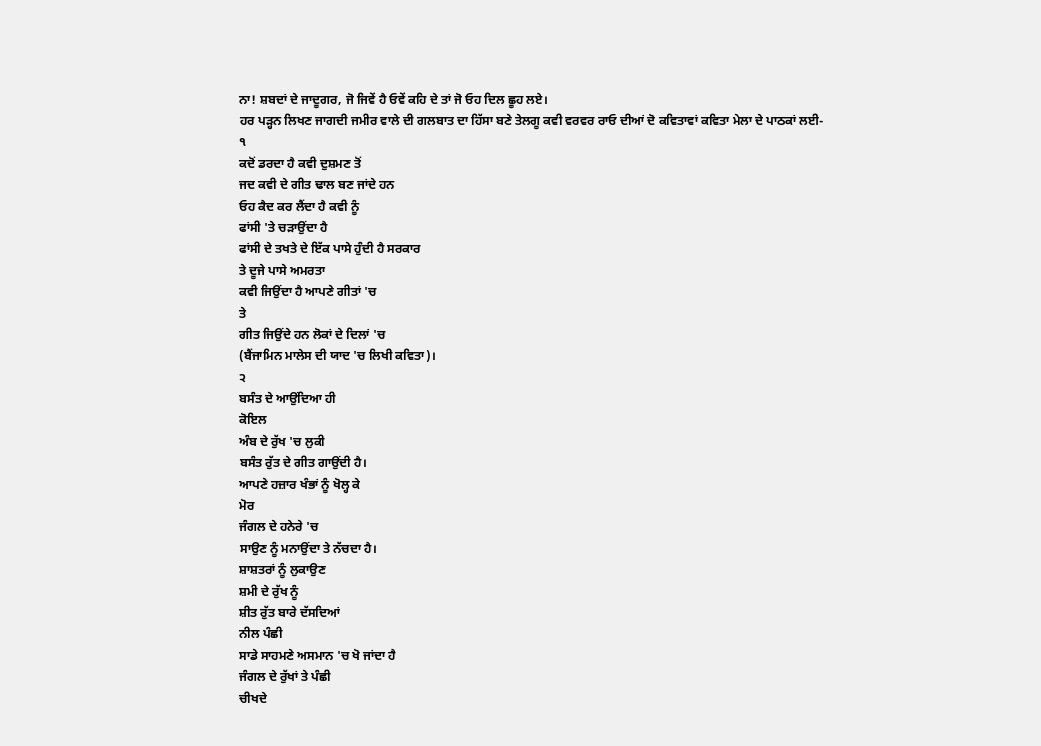ਨਾ! ਸ਼ਬਦਾਂ ਦੇ ਜਾਦੂਗਰ, ਜੋ ਜਿਵੇਂ ਹੈ ਓਵੇਂ ਕਹਿ ਦੇ ਤਾਂ ਜੋ ਓਹ ਦਿਲ ਛੂਹ ਲਏ।
ਹਰ ਪੜ੍ਹਨ ਲਿਖਣ ਜਾਗਦੀ ਜਮੀਰ ਵਾਲੇ ਦੀ ਗਲਬਾਤ ਦਾ ਹਿੱਸਾ ਬਣੇ ਤੇਲਗੂ ਕਵੀ ਵਰਵਰ ਰਾਓ ਦੀਆਂ ਦੋ ਕਵਿਤਾਵਾਂ ਕਵਿਤਾ ਮੇਲਾ ਦੇ ਪਾਠਕਾਂ ਲਈ-
੧
ਕਦੋਂ ਡਰਦਾ ਹੈ ਕਵੀ ਦੁਸ਼ਮਣ ਤੋਂ
ਜਦ ਕਵੀ ਦੇ ਗੀਤ ਢਾਲ ਬਣ ਜਾਂਦੇ ਹਨ
ਓਹ ਕੈਦ ਕਰ ਲੈਂਦਾ ਹੈ ਕਵੀ ਨੂੰ
ਫਾਂਸੀ 'ਤੇ ਚੜਾਉਂਦਾ ਹੈ
ਫਾਂਸੀ ਦੇ ਤਖਤੇ ਦੇ ਇੱਕ ਪਾਸੇ ਹੁੰਦੀ ਹੈ ਸਰਕਾਰ
ਤੇ ਦੂਜੇ ਪਾਸੇ ਅਮਰਤਾ
ਕਵੀ ਜਿਉਂਦਾ ਹੈ ਆਪਣੇ ਗੀਤਾਂ 'ਚ
ਤੇ
ਗੀਤ ਜਿਉਂਦੇ ਹਨ ਲੋਕਾਂ ਦੇ ਦਿਲਾਂ 'ਚ
(ਬੈਂਜਾਮਿਨ ਮਾਲੇਸ ਦੀ ਯਾਦ 'ਚ ਲਿਖੀ ਕਵਿਤਾ)।
੨
ਬਸੰਤ ਦੇ ਆਉਂਦਿਆ ਹੀ
ਕੋਇਲ
ਅੰਬ ਦੇ ਰੁੱਖ 'ਚ ਲੁਕੀ
ਬਸੰਤ ਰੁੱਤ ਦੇ ਗੀਤ ਗਾਉਂਦੀ ਹੈ।
ਆਪਣੇ ਹਜ਼ਾਰ ਖੰਭਾਂ ਨੂੰ ਖੋਲ੍ਹ ਕੇ
ਮੋਰ
ਜੰਗਲ ਦੇ ਹਨੇਰੇ 'ਚ
ਸਾਉਣ ਨੂੰ ਮਨਾਉਂਦਾ ਤੇ ਨੱਚਦਾ ਹੈ।
ਸ਼ਾਸ਼ਤਰਾਂ ਨੂੰ ਲੁਕਾਉਣ
ਸ਼ਮੀ ਦੇ ਰੁੱਖ ਨੂੰ
ਸ਼ੀਤ ਰੁੱਤ ਬਾਰੇ ਦੱਸਦਿਆਂ
ਨੀਲ ਪੰਛੀ
ਸਾਡੇ ਸਾਹਮਣੇ ਅਸਮਾਨ 'ਚ ਖੋ ਜਾਂਦਾ ਹੈ
ਜੰਗਲ ਦੇ ਰੁੱਖਾਂ ਤੇ ਪੰਛੀ
ਚੀਖਦੇ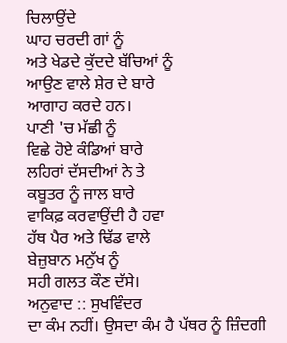ਚਿਲਾਉਂਦੇ
ਘਾਹ ਚਰਦੀ ਗਾਂ ਨੂੰ
ਅਤੇ ਖੇਡਦੇ ਕੁੱਦਦੇ ਬੱਚਿਆਂ ਨੂੰ
ਆਉਣ ਵਾਲੇ ਸ਼ੇਰ ਦੇ ਬਾਰੇ
ਆਗਾਹ ਕਰਦੇ ਹਨ।
ਪਾਣੀ 'ਚ ਮੱਛੀ ਨੂੰ
ਵਿਛੇ ਹੋਏ ਕੰਡਿਆਂ ਬਾਰੇ
ਲਹਿਰਾਂ ਦੱਸਦੀਆਂ ਨੇ ਤੇ
ਕਬੂਤਰ ਨੂੰ ਜਾਲ ਬਾਰੇ
ਵਾਕਿਫ਼ ਕਰਵਾਉਂਦੀ ਹੈ ਹਵਾ
ਹੱਥ ਪੈਰ ਅਤੇ ਢਿੱਡ ਵਾਲੇ
ਬੇਜ਼ੁਬਾਨ ਮਨੁੱਖ ਨੂੰ
ਸਹੀ ਗਲਤ ਕੌਣ ਦੱਸੇ।
ਅਨੁਵਾਦ :: ਸੁਖਵਿੰਦਰ
ਦਾ ਕੰਮ ਨਹੀਂ। ਉਸਦਾ ਕੰਮ ਹੈ ਪੱਥਰ ਨੂੰ ਜ਼ਿੰਦਗੀ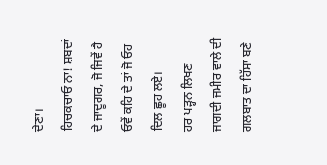ਦੇਣਾ।
ਹਿਚਕਚਾਓ ਨਾ! ਸ਼ਬਦਾਂ ਦੇ ਜਾਦੂਗਰ, ਜੋ ਜਿਵੇਂ ਹੈ ਓਵੇਂ ਕਹਿ ਦੇ ਤਾਂ ਜੋ ਓਹ ਦਿਲ ਛੂਹ ਲਏ।
ਹਰ ਪੜ੍ਹਨ ਲਿਖਣ ਜਾਗਦੀ ਜਮੀਰ ਵਾਲੇ ਦੀ ਗਲਬਾਤ ਦਾ ਹਿੱਸਾ ਬਣੇ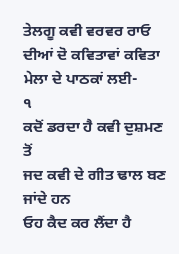ਤੇਲਗੂ ਕਵੀ ਵਰਵਰ ਰਾਓ ਦੀਆਂ ਦੋ ਕਵਿਤਾਵਾਂ ਕਵਿਤਾ ਮੇਲਾ ਦੇ ਪਾਠਕਾਂ ਲਈ-
੧
ਕਦੋਂ ਡਰਦਾ ਹੈ ਕਵੀ ਦੁਸ਼ਮਣ ਤੋਂ
ਜਦ ਕਵੀ ਦੇ ਗੀਤ ਢਾਲ ਬਣ ਜਾਂਦੇ ਹਨ
ਓਹ ਕੈਦ ਕਰ ਲੈਂਦਾ ਹੈ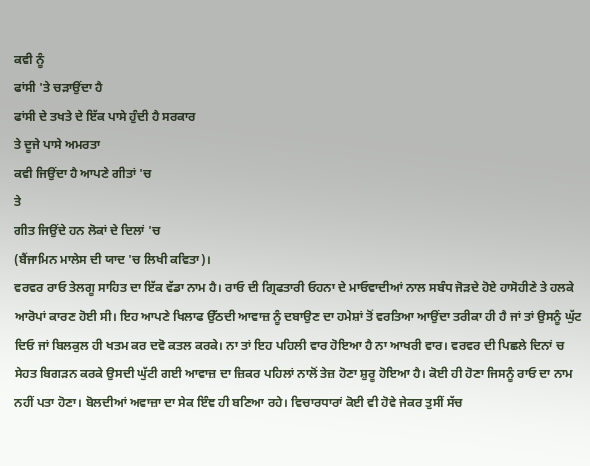ਕਵੀ ਨੂੰ
ਫਾਂਸੀ 'ਤੇ ਚੜਾਉਂਦਾ ਹੈ
ਫਾਂਸੀ ਦੇ ਤਖਤੇ ਦੇ ਇੱਕ ਪਾਸੇ ਹੁੰਦੀ ਹੈ ਸਰਕਾਰ
ਤੇ ਦੂਜੇ ਪਾਸੇ ਅਮਰਤਾ
ਕਵੀ ਜਿਉਂਦਾ ਹੈ ਆਪਣੇ ਗੀਤਾਂ 'ਚ
ਤੇ
ਗੀਤ ਜਿਉਂਦੇ ਹਨ ਲੋਕਾਂ ਦੇ ਦਿਲਾਂ 'ਚ
(ਬੈਂਜਾਮਿਨ ਮਾਲੇਸ ਦੀ ਯਾਦ 'ਚ ਲਿਖੀ ਕਵਿਤਾ)।
ਵਰਵਰ ਰਾਓ ਤੇਲਗੂ ਸਾਹਿਤ ਦਾ ਇੱਕ ਵੱਡਾ ਨਾਮ ਹੈ। ਰਾਓ ਦੀ ਗ੍ਰਿਫਤਾਰੀ ਓਹਨਾ ਦੇ ਮਾਓਵਾਦੀਆਂ ਨਾਲ ਸਬੰਧ ਜੋੜਦੇ ਹੋਏ ਹਾਸੋਹੀਣੇ ਤੇ ਹਲਕੇ ਆਰੋਪਾਂ ਕਾਰਣ ਹੋਈ ਸੀ। ਇਹ ਆਪਣੇ ਖਿਲਾਫ ਉੱਠਦੀ ਆਵਾਜ਼ ਨੂੰ ਦਬਾਉਣ ਦਾ ਹਮੇਸ਼ਾਂ ਤੋਂ ਵਰਤਿਆ ਆਉਂਦਾ ਤਰੀਕਾ ਹੀ ਹੈ ਜਾਂ ਤਾਂ ਉਸਨੂੰ ਘੁੱਟ ਦਿਓ ਜਾਂ ਬਿਲਕੁਲ ਹੀ ਖਤਮ ਕਰ ਦਵੋ ਕਤਲ ਕਰਕੇ। ਨਾ ਤਾਂ ਇਹ ਪਹਿਲੀ ਵਾਰ ਹੋਇਆ ਹੈ ਨਾ ਆਖਰੀ ਵਾਰ। ਵਰਵਰ ਦੀ ਪਿਛਲੇ ਦਿਨਾਂ ਚ ਸੇਹਤ ਬਿਗੜਨ ਕਰਕੇ ਉਸਦੀ ਘੁੱਟੀ ਗਈ ਆਵਾਜ਼ ਦਾ ਜ਼ਿਕਰ ਪਹਿਲਾਂ ਨਾਲੋਂ ਤੇਜ਼ ਹੋਣਾ ਸ਼ੁਰੂ ਹੋਇਆ ਹੈ। ਕੋਈ ਹੀ ਹੋਣਾ ਜਿਸਨੂੰ ਰਾਓ ਦਾ ਨਾਮ ਨਹੀਂ ਪਤਾ ਹੋਣਾ। ਬੋਲਦੀਆਂ ਅਵਾਜ਼ਾ ਦਾ ਸੇਕ ਇੰਞ ਹੀ ਬਣਿਆ ਰਹੇ। ਵਿਚਾਰਧਾਰਾਂ ਕੋਈ ਵੀ ਹੋਵੇ ਜੇਕਰ ਤੁਸੀਂ ਸੱਚ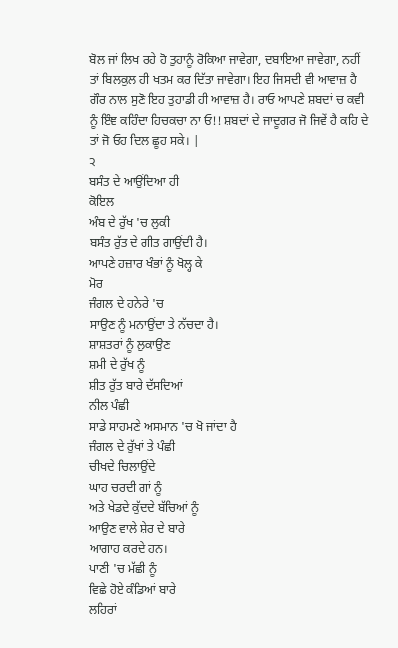ਬੋਲ ਜਾਂ ਲਿਖ ਰਹੇ ਹੋ ਤੁਹਾਨੂੰ ਰੋਕਿਆ ਜਾਵੇਗਾ, ਦਬਾਇਆ ਜਾਵੇਗਾ, ਨਹੀਂ ਤਾਂ ਬਿਲਕੁਲ ਹੀ ਖਤਮ ਕਰ ਦਿੱਤਾ ਜਾਵੇਗਾ। ਇਹ ਜਿਸਦੀ ਵੀ ਆਵਾਜ਼ ਹੈ ਗੌਰ ਨਾਲ ਸੁਣੋ ਇਹ ਤੁਹਾਡੀ ਹੀ ਆਵਾਜ਼ ਹੈ। ਰਾਓ ਆਪਣੇ ਸ਼ਬਦਾਂ ਚ ਕਵੀ ਨੂੰ ਇੰਞ ਕਹਿੰਦਾ ਹਿਚਕਚਾ ਨਾ ਓ!! ਸ਼ਬਦਾਂ ਦੇ ਜਾਦੂਗਰ ਜੋ ਜਿਵੇਂ ਹੈ ਕਹਿ ਦੇ ਤਾਂ ਜੋ ਓਹ ਦਿਲ ਛੂਹ ਸਕੇ। |
੨
ਬਸੰਤ ਦੇ ਆਉਂਦਿਆ ਹੀ
ਕੋਇਲ
ਅੰਬ ਦੇ ਰੁੱਖ 'ਚ ਲੁਕੀ
ਬਸੰਤ ਰੁੱਤ ਦੇ ਗੀਤ ਗਾਉਂਦੀ ਹੈ।
ਆਪਣੇ ਹਜ਼ਾਰ ਖੰਭਾਂ ਨੂੰ ਖੋਲ੍ਹ ਕੇ
ਮੋਰ
ਜੰਗਲ ਦੇ ਹਨੇਰੇ 'ਚ
ਸਾਉਣ ਨੂੰ ਮਨਾਉਂਦਾ ਤੇ ਨੱਚਦਾ ਹੈ।
ਸ਼ਾਸ਼ਤਰਾਂ ਨੂੰ ਲੁਕਾਉਣ
ਸ਼ਮੀ ਦੇ ਰੁੱਖ ਨੂੰ
ਸ਼ੀਤ ਰੁੱਤ ਬਾਰੇ ਦੱਸਦਿਆਂ
ਨੀਲ ਪੰਛੀ
ਸਾਡੇ ਸਾਹਮਣੇ ਅਸਮਾਨ 'ਚ ਖੋ ਜਾਂਦਾ ਹੈ
ਜੰਗਲ ਦੇ ਰੁੱਖਾਂ ਤੇ ਪੰਛੀ
ਚੀਖਦੇ ਚਿਲਾਉਂਦੇ
ਘਾਹ ਚਰਦੀ ਗਾਂ ਨੂੰ
ਅਤੇ ਖੇਡਦੇ ਕੁੱਦਦੇ ਬੱਚਿਆਂ ਨੂੰ
ਆਉਣ ਵਾਲੇ ਸ਼ੇਰ ਦੇ ਬਾਰੇ
ਆਗਾਹ ਕਰਦੇ ਹਨ।
ਪਾਣੀ 'ਚ ਮੱਛੀ ਨੂੰ
ਵਿਛੇ ਹੋਏ ਕੰਡਿਆਂ ਬਾਰੇ
ਲਹਿਰਾਂ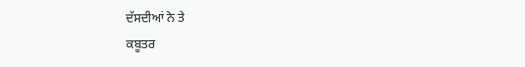ਦੱਸਦੀਆਂ ਨੇ ਤੇ
ਕਬੂਤਰ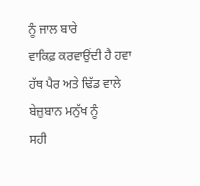ਨੂੰ ਜਾਲ ਬਾਰੇ
ਵਾਕਿਫ਼ ਕਰਵਾਉਂਦੀ ਹੈ ਹਵਾ
ਹੱਥ ਪੈਰ ਅਤੇ ਢਿੱਡ ਵਾਲੇ
ਬੇਜ਼ੁਬਾਨ ਮਨੁੱਖ ਨੂੰ
ਸਹੀ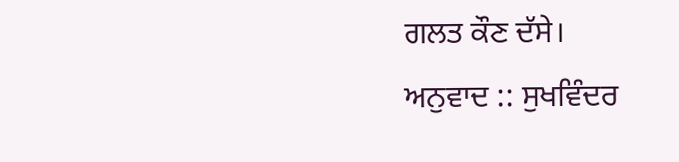ਗਲਤ ਕੌਣ ਦੱਸੇ।
ਅਨੁਵਾਦ :: ਸੁਖਵਿੰਦਰ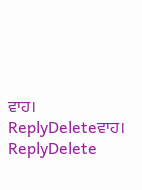ਵਾਹ।
ReplyDeleteਵਾਹ।
ReplyDelete